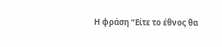Η φράση “Είτε το έθνος θα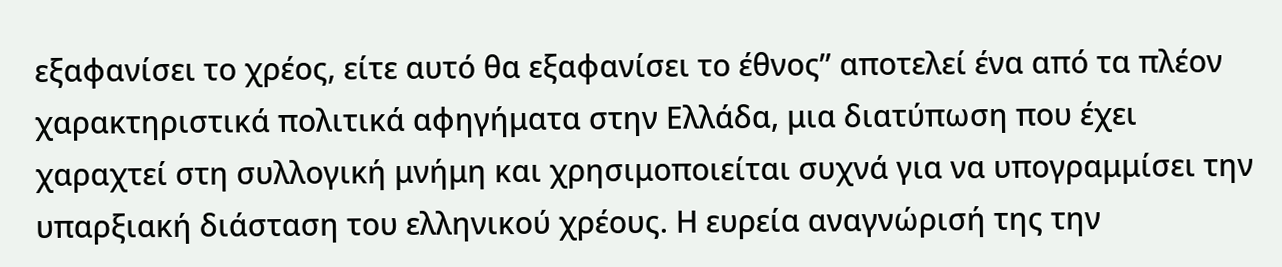εξαφανίσει το χρέος, είτε αυτό θα εξαφανίσει το έθνος” αποτελεί ένα από τα πλέον χαρακτηριστικά πολιτικά αφηγήματα στην Ελλάδα, μια διατύπωση που έχει χαραχτεί στη συλλογική μνήμη και χρησιμοποιείται συχνά για να υπογραμμίσει την υπαρξιακή διάσταση του ελληνικού χρέους. Η ευρεία αναγνώρισή της την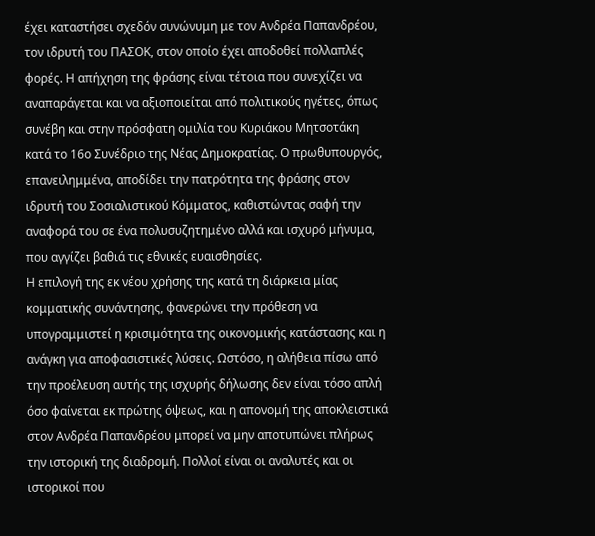έχει καταστήσει σχεδόν συνώνυμη με τον Ανδρέα Παπανδρέου, τον ιδρυτή του ΠΑΣΟΚ, στον οποίο έχει αποδοθεί πολλαπλές φορές. Η απήχηση της φράσης είναι τέτοια που συνεχίζει να αναπαράγεται και να αξιοποιείται από πολιτικούς ηγέτες, όπως συνέβη και στην πρόσφατη ομιλία του Κυριάκου Μητσοτάκη κατά το 16ο Συνέδριο της Νέας Δημοκρατίας. Ο πρωθυπουργός, επανειλημμένα, αποδίδει την πατρότητα της φράσης στον ιδρυτή του Σοσιαλιστικού Κόμματος, καθιστώντας σαφή την αναφορά του σε ένα πολυσυζητημένο αλλά και ισχυρό μήνυμα, που αγγίζει βαθιά τις εθνικές ευαισθησίες.
Η επιλογή της εκ νέου χρήσης της κατά τη διάρκεια μίας κομματικής συνάντησης, φανερώνει την πρόθεση να υπογραμμιστεί η κρισιμότητα της οικονομικής κατάστασης και η ανάγκη για αποφασιστικές λύσεις. Ωστόσο, η αλήθεια πίσω από την προέλευση αυτής της ισχυρής δήλωσης δεν είναι τόσο απλή όσο φαίνεται εκ πρώτης όψεως, και η απονομή της αποκλειστικά στον Ανδρέα Παπανδρέου μπορεί να μην αποτυπώνει πλήρως την ιστορική της διαδρομή. Πολλοί είναι οι αναλυτές και οι ιστορικοί που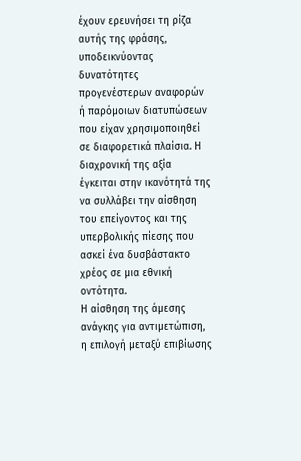έχουν ερευνήσει τη ρίζα αυτής της φράσης, υποδεικνύοντας δυνατότητες προγενέστερων αναφορών ή παρόμοιων διατυπώσεων που είχαν χρησιμοποιηθεί σε διαφορετικά πλαίσια. Η διαχρονική της αξία έγκειται στην ικανότητά της να συλλάβει την αίσθηση του επείγοντος και της υπερβολικής πίεσης που ασκεί ένα δυσβάστακτο χρέος σε μια εθνική οντότητα.
Η αίσθηση της άμεσης ανάγκης για αντιμετώπιση, η επιλογή μεταξύ επιβίωσης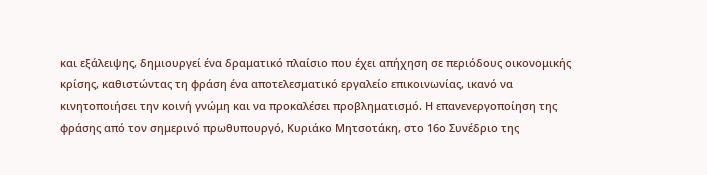και εξάλειψης, δημιουργεί ένα δραματικό πλαίσιο που έχει απήχηση σε περιόδους οικονομικής κρίσης, καθιστώντας τη φράση ένα αποτελεσματικό εργαλείο επικοινωνίας, ικανό να κινητοποιήσει την κοινή γνώμη και να προκαλέσει προβληματισμό. Η επανενεργοποίηση της φράσης από τον σημερινό πρωθυπουργό, Κυριάκο Μητσοτάκη, στο 16ο Συνέδριο της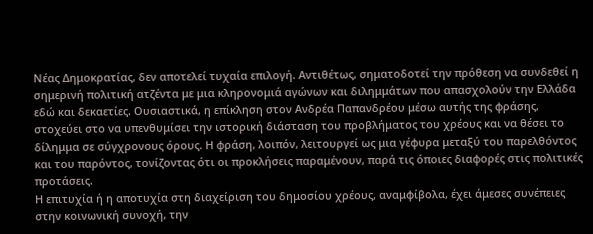Νέας Δημοκρατίας, δεν αποτελεί τυχαία επιλογή. Αντιθέτως, σηματοδοτεί την πρόθεση να συνδεθεί η σημερινή πολιτική ατζέντα με μια κληρονομιά αγώνων και διλημμάτων που απασχολούν την Ελλάδα εδώ και δεκαετίες. Ουσιαστικά, η επίκληση στον Ανδρέα Παπανδρέου μέσω αυτής της φράσης, στοχεύει στο να υπενθυμίσει την ιστορική διάσταση του προβλήματος του χρέους και να θέσει το δίλημμα σε σύγχρονους όρους. Η φράση, λοιπόν, λειτουργεί ως μια γέφυρα μεταξύ του παρελθόντος και του παρόντος, τονίζοντας ότι οι προκλήσεις παραμένουν, παρά τις όποιες διαφορές στις πολιτικές προτάσεις.
Η επιτυχία ή η αποτυχία στη διαχείριση του δημοσίου χρέους, αναμφίβολα, έχει άμεσες συνέπειες στην κοινωνική συνοχή, την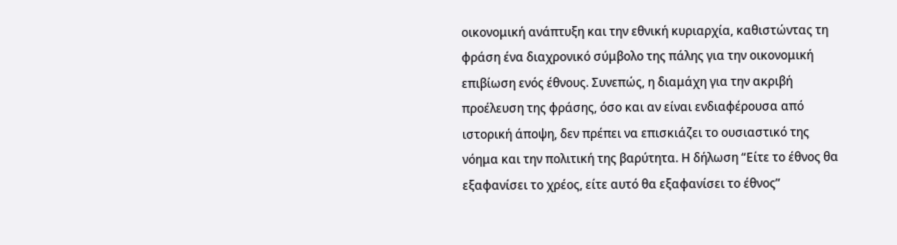οικονομική ανάπτυξη και την εθνική κυριαρχία, καθιστώντας τη φράση ένα διαχρονικό σύμβολο της πάλης για την οικονομική επιβίωση ενός έθνους. Συνεπώς, η διαμάχη για την ακριβή προέλευση της φράσης, όσο και αν είναι ενδιαφέρουσα από ιστορική άποψη, δεν πρέπει να επισκιάζει το ουσιαστικό της νόημα και την πολιτική της βαρύτητα. Η δήλωση “Είτε το έθνος θα εξαφανίσει το χρέος, είτε αυτό θα εξαφανίσει το έθνος”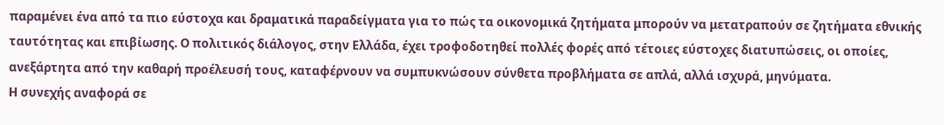παραμένει ένα από τα πιο εύστοχα και δραματικά παραδείγματα για το πώς τα οικονομικά ζητήματα μπορούν να μετατραπούν σε ζητήματα εθνικής ταυτότητας και επιβίωσης. Ο πολιτικός διάλογος, στην Ελλάδα, έχει τροφοδοτηθεί πολλές φορές από τέτοιες εύστοχες διατυπώσεις, οι οποίες, ανεξάρτητα από την καθαρή προέλευσή τους, καταφέρνουν να συμπυκνώσουν σύνθετα προβλήματα σε απλά, αλλά ισχυρά, μηνύματα.
Η συνεχής αναφορά σε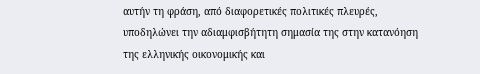αυτήν τη φράση, από διαφορετικές πολιτικές πλευρές, υποδηλώνει την αδιαμφισβήτητη σημασία της στην κατανόηση της ελληνικής οικονομικής και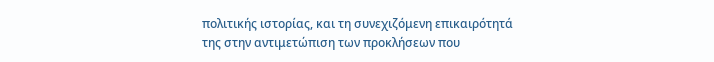πολιτικής ιστορίας, και τη συνεχιζόμενη επικαιρότητά της στην αντιμετώπιση των προκλήσεων που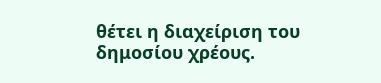θέτει η διαχείριση του δημοσίου χρέους.